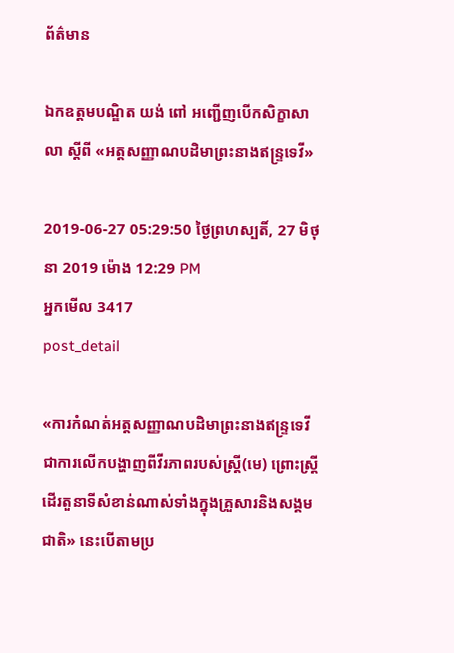ព័ត៌មាន

ឯកឧត្តមបណ្ឌិត យង់ ពៅ អញ្ជើញបើកសិក្ខាសាលា ស្តីពី «អត្តសញ្ញាណបដិមាព្រះនាងឥន្ទ្រទេវី»

2019-06-27 05:29:50 ថ្ងៃព្រហស្បតិ៍, 27 មិថុនា 2019 ម៉ោង 12:29 PM
អ្នកមើល 3417
post_detail

«ការកំណត់អត្តសញ្ញាណបដិមាព្រះនាងឥន្ទ្រទេវី ជាការលើកបង្ហាញពីវីរភាពរបស់ស្ត្រី(មេ) ព្រោះស្ត្រីដើរតួនាទីសំខាន់ណាស់ទាំងក្នុងគ្រួសារនិងសង្គមជាតិ» នេះបើតាមប្រ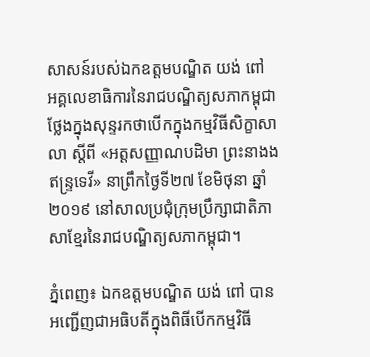សាសន៍របស់ឯកឧត្តមបណ្ឌិត យង់ ពៅ អគ្គលេខាធិការនៃរាជបណ្ឌិត្យសភាកម្ពុជា ថ្លែងក្នុងសុន្ទរកថាបើកក្នុងកម្មវិធីសិក្ខាសាលា ស្តីពី «អត្តសញ្ញាណបដិមា ព្រះនាងងឥន្ទ្រទេវី» នាព្រឹកថ្ងៃទី២៧ ខែមិថុនា ឆ្នាំ២០១៩ នៅសាលប្រជុំក្រុមប្រឹក្សាជាតិភាសាខ្មែរនៃរាជបណ្ឌិត្យសភាកម្ពុជា។

ភ្នំពេញ៖ ឯកឧត្តមបណ្ឌិត យង់ ពៅ បានអញ្ជើញជាអធិបតីក្នុងពិធីបើកកម្មវិធី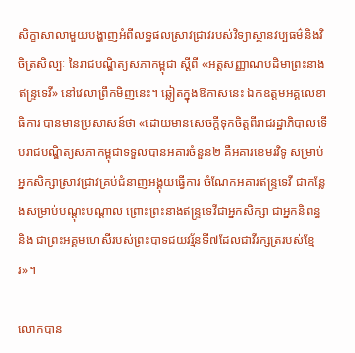សិក្ខាសាលាមួយបង្ហាញអំពីលទ្ធផលស្រាវជ្រាវរបស់វិទ្យាស្ថានវប្បធម៌និងវិចិត្រសិល្បៈ នៃរាជបណ្ឌិត្យសភាកម្ពុជា ស្តីពី «អត្តសញ្ញាណបដិមាព្រះនាងឥន្ទ្រទេវី» នៅវេលាព្រឹកមិញនេះ។ ឆ្លៀតក្នុងឱកាសនេះ ឯកឧត្តមអគ្គលេខាធិការ បានមានប្រសាសន៍ថា «ដោយមានសេចក្តីទុកចិត្តពីរាជរដ្ឋាភិបាលទើបរាជបណ្ឌិត្យសភាកម្ពុជាទទួលបានអគារចំនួន២ គឺអគារខេមរវិទូ សម្រាប់អ្នកសិក្សាស្រាវជ្រាវគ្រប់ជំនាញអង្គុយធ្វើការ ចំណែកអគារឥន្ទ្រទេវី ជាកន្លែងសម្រាប់បណ្តុះបណ្តាល ព្រោះព្រះនាងឥន្ទ្រទេវីជាអ្នកសិក្សា ជាអ្នកនិពន្ធ និង ជាព្រះអគ្គមហេសីរបស់ព្រះបាទជយវរ្ម័នទី៧ដែលជាវីរក្សត្ររបស់ខ្មែរ»។

លោកបាន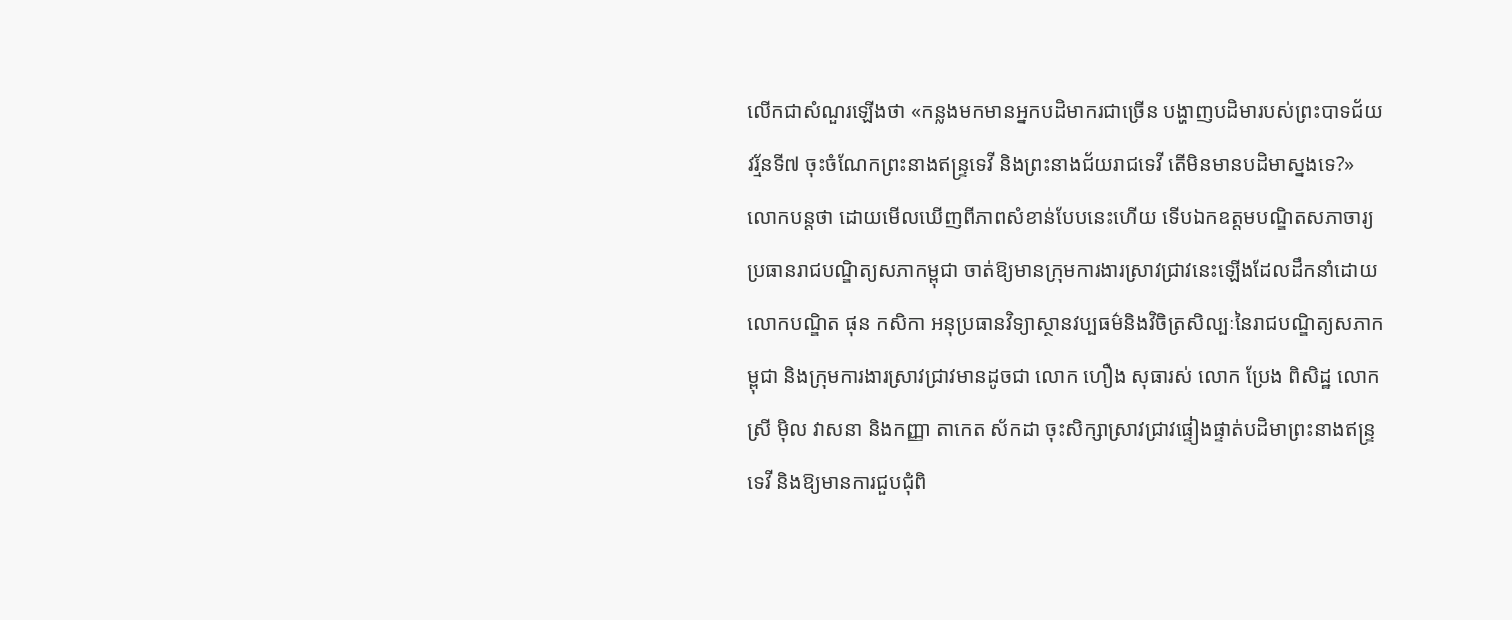លើកជាសំណួរឡើងថា «កន្លងមកមានអ្នកបដិមាករជាច្រើន បង្ហាញបដិមារបស់ព្រះបាទជ័យវរ្ម័នទី៧ ចុះចំណែកព្រះនាងឥន្ទ្រទេវី និងព្រះនាងជ័យរាជទេវី តើមិនមានបដិមាស្នងទេ?» លោកបន្តថា ដោយមើលឃើញពីភាពសំខាន់បែបនេះហើយ ទើបឯកឧត្តមបណ្ឌិតសភាចារ្យប្រធានរាជបណ្ឌិត្យសភាកម្ពុជា ចាត់ឱ្យមានក្រុមការងារស្រាវជ្រាវនេះឡើងដែលដឹកនាំដោយ លោកបណ្ឌិត ផុន កសិកា អនុប្រធានវិទ្យាស្ថានវប្បធម៌និងវិចិត្រសិល្បៈនៃរាជបណ្ឌិត្យសភាកម្ពុជា និងក្រុមការងារស្រាវជ្រាវមានដូចជា លោក ហឿង សុធារស់ លោក ប្រែង ពិសិដ្ឋ លោកស្រី ម៉ិល វាសនា និងកញ្ញា តាកេត ស័កដា ចុះសិក្សាស្រាវជ្រាវផ្ទៀងផ្ទាត់បដិមាព្រះនាងឥន្ទ្រទេវី និងឱ្យមានការជួបជុំពិ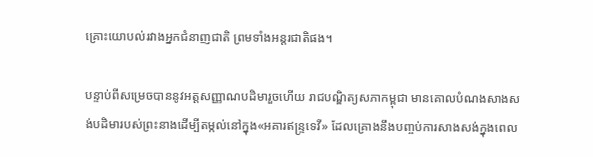គ្រោះយោបល់រវាងអ្នកជំនាញជាតិ ព្រមទាំងអន្ដរជាតិផង។

បន្ទាប់ពីសម្រេចបាននូវអត្តសញ្ញាណបដិមារួចហើយ រាជបណ្ឌិត្យសភាកម្ពុជា មានគោលបំណងសាងសង់បដិមារបស់ព្រះនាងដើម្បីតម្កល់នៅក្នុង«អគារឥន្ទ្រទេវី» ដែលគ្រោងនឹងបញ្ចប់ការសាងសង់ក្នុងពេល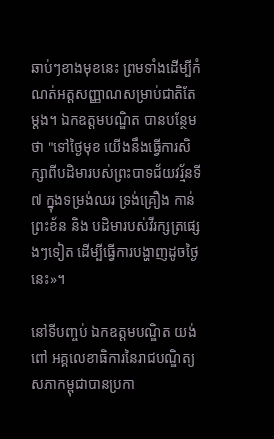ឆាប់ៗខាងមុខនេះ ព្រមទាំងដើម្បីកំណត់អត្តសញ្ញាណសម្រាប់ជាតិតែម្តង។ ឯកឧត្តមបណ្ឌិត បានបន្ថែមថា "ទៅថ្ងៃមុខ យើងនឹងធ្វើការសិក្សាពីបដិមារបស់ព្រះបាទជ័យវរ្ម័នទី៧ ក្នុងទម្រង់ឈរ ទ្រង់គ្រឿង កាន់ព្រះខ័ន និង បដិមារបស់វីរក្សត្រផ្សេងៗទៀត ដើម្បីធ្វើការបង្ហាញដូចថ្ងៃនេះ»។

នៅទីបញ្ចប់ ឯកឧត្តមបណ្ឌិត យង់ ពៅ អគ្គលេខាធិការនៃរាជបណ្ឌិត្យសភាកម្ពុជាបានប្រកា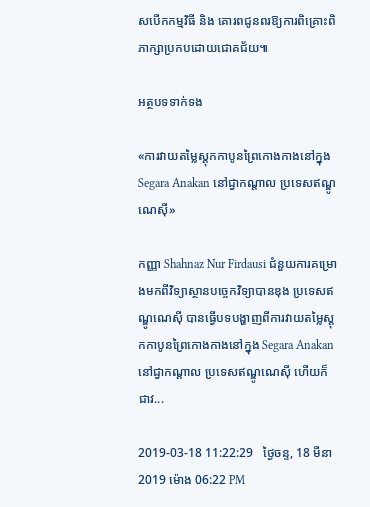សបើកកម្មវិធី និង គោរពជូនពរឱ្យការពិគ្រោះពិភាក្សាប្រកបដោយជោគជ័យ៕

អត្ថបទទាក់ទង

«ការវាយតម្លៃស្តុកកាបូនព្រៃកោងកាងនៅក្នុង Segara Anakan នៅជ្វាកណ្តាល ប្រទេសឥណ្ឌូណេស៊ី»

កញ្ញា Shahnaz Nur Firdausi ជំនួយការគម្រោងមកពីវិទ្យាស្ថានបច្ចេកវិទ្យាបានឌុង ប្រទេសឥណ្ឌូណេស៊ី បានធ្វើបទបង្ហាញពីការវាយតម្លៃស្តុកកាបូនព្រៃកោងកាងនៅក្នុង Segara Anakan នៅជ្វាកណ្តាល ប្រទេសឥណ្ឌូណេស៊ី ហើយក៏ជាវ...

2019-03-18 11:22:29   ថ្ងៃចន្ទ, 18 មីនា 2019 ម៉ោង 06:22 PM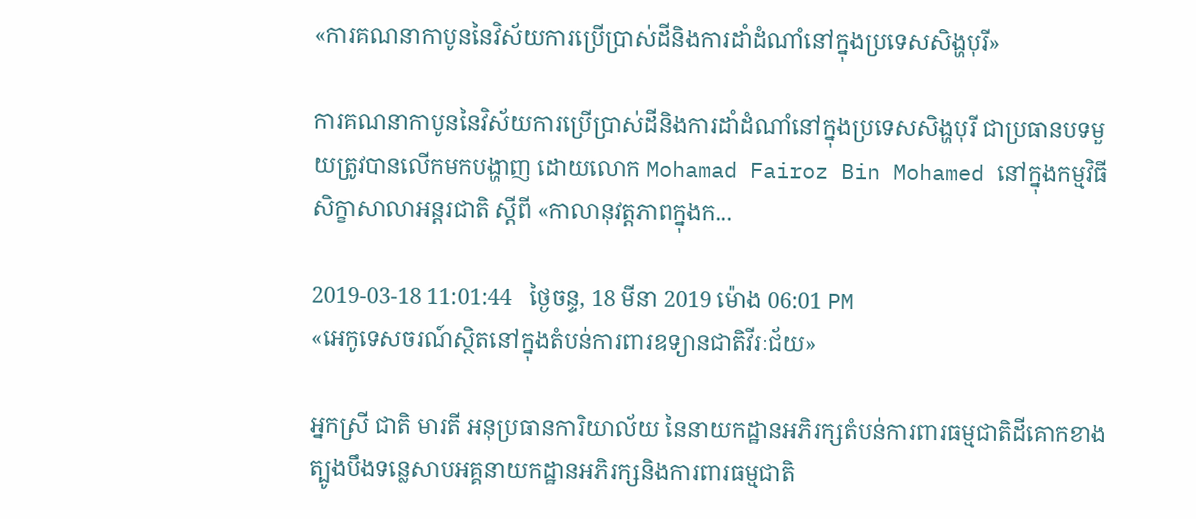«ការគណនាកាបូននៃវិស័យការប្រើប្រាស់ដីនិងការដាំដំណាំនៅក្នុងប្រទេសសិង្ហបុរី»

ការគណនាកាបូននៃវិស័យការប្រើប្រាស់ដីនិងការដាំដំណាំនៅក្នុងប្រទេសសិង្ហបុរី ជាប្រធានបទមួយត្រូវបានលើកមកបង្ហាញ ដោយលោក Mohamad Fairoz Bin Mohamed នៅក្នុងកម្មវិធីសិក្ខាសាលាអន្តរជាតិ ស្តីពី «កាលានុវត្តភាពក្នុងក...

2019-03-18 11:01:44   ថ្ងៃចន្ទ, 18 មីនា 2019 ម៉ោង 06:01 PM
«អេកូទេសចរណ៍ស្ថិតនៅក្នុងតំបន់ការពារឧទ្យានជាតិវីរៈជ័យ»

អ្នកស្រី ជាតិ មារតី អនុប្រធានការិយាល័យ នៃនាយកដ្ឋានអភិរក្សតំបន់ការពារធម្មជាតិដីគោកខាងត្បូងបឹងទន្លេសាបអគ្គនាយកដ្ឋានអភិរក្សនិងការពារធម្មជាតិ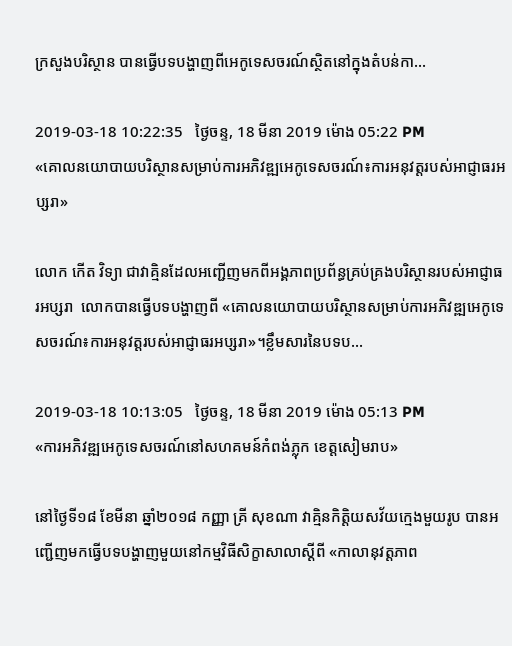ក្រសួងបរិស្ថាន បានធ្វើបទបង្ហាញពីអេកូទេសចរណ៍ស្ថិតនៅក្នុងតំបន់កា...

2019-03-18 10:22:35   ថ្ងៃចន្ទ, 18 មីនា 2019 ម៉ោង 05:22 PM
«គោលនយោបាយបរិស្ថានសម្រាប់ការអភិវឌ្ឍអេកូទេសចរណ៍៖ការអនុវត្តរបស់អាជ្ញាធរអប្សរា»

លោក កើត វិទ្យា ជាវាគ្មិនដែលអញ្ជើញមកពីអង្គភាពប្រព័ន្ធគ្រប់គ្រងបរិស្ថានរបស់អាជ្ញាធរអប្សរា  លោកបានធ្វើបទបង្ហាញពី «គោលនយោបាយបរិស្ថានសម្រាប់ការអភិវឌ្ឍអេកូទេសចរណ៍៖ការអនុវត្តរបស់អាជ្ញាធរអប្សរា»។ខ្លឹមសារនៃបទប...

2019-03-18 10:13:05   ថ្ងៃចន្ទ, 18 មីនា 2019 ម៉ោង 05:13 PM
«ការអភិវឌ្ឍអេកូទេសចរណ៍នៅសហគមន៍កំពង់ភ្លុក ខេត្តសៀមរាប»

នៅថ្ងៃទី១៨ ខែមីនា ឆ្នាំ២០១៨ កញ្ញា គ្រី សុខណា វាគ្មិនកិត្តិយសវ័យក្មេងមួយរូប បានអញ្ជើញមកធ្វើបទបង្ហាញមួយនៅកម្មវិធីសិក្ខាសាលាស្តីពី «កាលានុវត្តភាព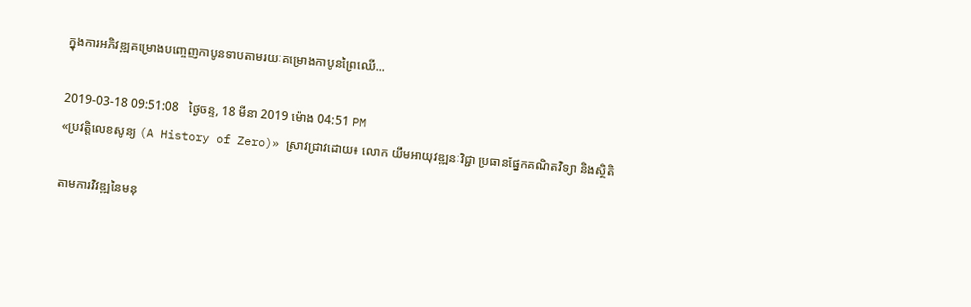ក្នុងការអភិវឌ្ឍគម្រោងបញ្ចេញកាបូនទាបតាមរយៈគម្រោងកាបូនព្រៃឈើ...

2019-03-18 09:51:08   ថ្ងៃចន្ទ, 18 មីនា 2019 ម៉ោង 04:51 PM
«ប្រវត្តិលេខសូន្យ (A History of Zero)» ស្រាវជ្រាវដោយ៖ លោក យឹមអាយុវឌ្ឍនៈវិជ្ជា ប្រធានផ្នែកគណិតវិទ្យា និងស្ថិតិ

តាមការវិវឌ្ឍនៃមនុ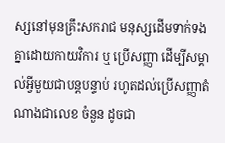ស្សនៅមុនគ្រឹះសករាជ មនុស្សដើមទាក់ទងគ្នាដោយកាយវិការ ឬ ប្រើសញ្ញា ដើម្បីសម្គាល់អ្វីមួយជាបន្តបន្ទាប់ រហូតដល់ប្រើសញ្ញាតំណាងជាលេខ ចំនួន ដូចជា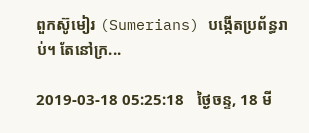ពួកស៊ូមៀរ (Sumerians) បង្កើតប្រព័ន្ធរាប់។ តែនៅក្រ...

2019-03-18 05:25:18   ថ្ងៃចន្ទ, 18 មី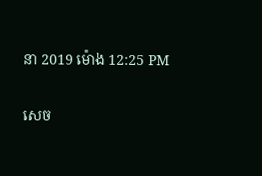នា 2019 ម៉ោង 12:25 PM

សេច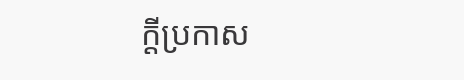ក្តីប្រកាស